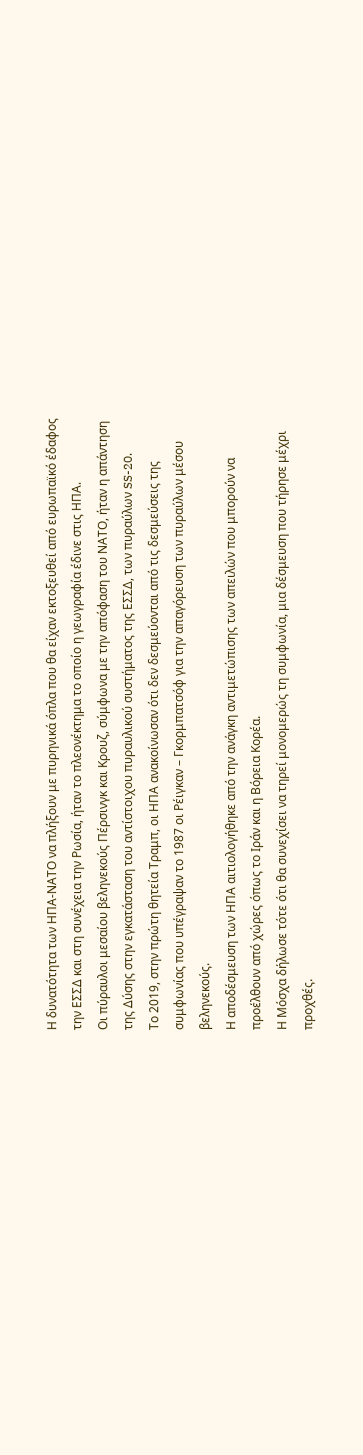Η δυνατότητα των ΗΠΑ-ΝΑΤΟ να πλήξουν με πυρηνικά όπλα που θα είχαν εκτοξευθεί από ευρωπαϊκό έδαφος την ΕΣΣΔ και στη συνέχεια την Ρωσία, ήταν το πλεονέκτημα το οποίο η γεωγραφία έδινε στις ΗΠΑ.
Οι πύραυλοι μεσαίου βεληνεκούς Πέρσινγκ και Κρουζ, σύμφωνα με την απόφαση του ΝΑΤΟ, ήταν η απάντηση της Δύσης στην εγκατάσταση του αντίστοιχου πυραυλικού συστήματος της ΕΣΣΔ, των πυραύλων SS-20.
Το 2019, στην πρώτη θητεία Τραμπ, οι ΗΠΑ ανακοίνωσαν ότι δεν δεσμεύονται από τις δεσμεύσεις της συμφωνίας που υπέγραψαν το 1987 οι Ρέιγκαν – Γκορμπατσόφ για την απαγόρευση των πυραύλων μέσου βεληνεκούς.
Η αποδέσμευση των ΗΠΑ αιτιολογήθηκε από την ανάγκη αντιμετώπισης των απειλών που μπορούν να προέλθουν από χώρες όπως το Ιράν και η Βόρεια Κορέα.
Η Μόσχα δήλωσε τότε ότι θα συνεχίσει να τηρεί μονομερώς τη συμφωνία, μια δέσμευση που τήρησε μέχρι προχθές.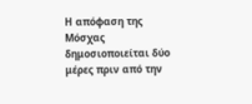Η απόφαση της Μόσχας δημοσιοποιείται δύο μέρες πριν από την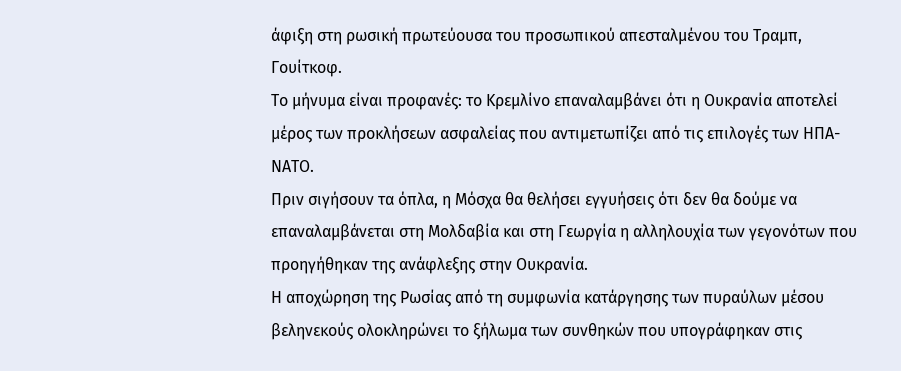άφιξη στη ρωσική πρωτεύουσα του προσωπικού απεσταλμένου του Τραμπ, Γουίτκοφ.
Το μήνυμα είναι προφανές: το Κρεμλίνο επαναλαμβάνει ότι η Ουκρανία αποτελεί μέρος των προκλήσεων ασφαλείας που αντιμετωπίζει από τις επιλογές των ΗΠΑ-ΝΑΤΟ.
Πριν σιγήσουν τα όπλα, η Μόσχα θα θελήσει εγγυήσεις ότι δεν θα δούμε να επαναλαμβάνεται στη Μολδαβία και στη Γεωργία η αλληλουχία των γεγονότων που προηγήθηκαν της ανάφλεξης στην Ουκρανία.
Η αποχώρηση της Ρωσίας από τη συμφωνία κατάργησης των πυραύλων μέσου βεληνεκούς ολοκληρώνει το ξήλωμα των συνθηκών που υπογράφηκαν στις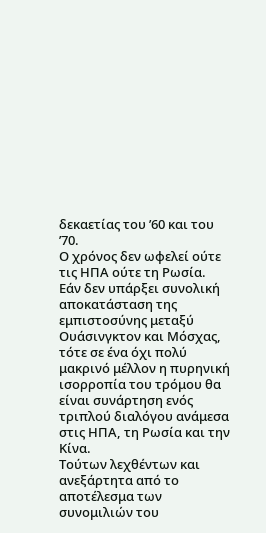δεκαετίας του ’60 και του ’70.
Ο χρόνος δεν ωφελεί ούτε τις ΗΠΑ ούτε τη Ρωσία.
Εάν δεν υπάρξει συνολική αποκατάσταση της εμπιστοσύνης μεταξύ Ουάσινγκτον και Μόσχας, τότε σε ένα όχι πολύ μακρινό μέλλον η πυρηνική ισορροπία του τρόμου θα είναι συνάρτηση ενός τριπλού διαλόγου ανάμεσα στις ΗΠΑ, τη Ρωσία και την Κίνα.
Τούτων λεχθέντων και ανεξάρτητα από το αποτέλεσμα των συνομιλιών του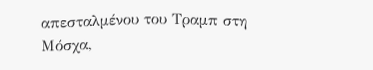απεσταλμένου του Τραμπ στη Μόσχα,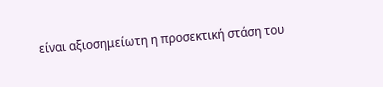είναι αξιοσημείωτη η προσεκτική στάση του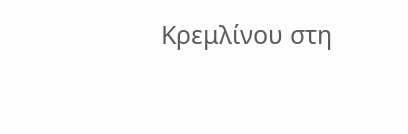Κρεμλίνου στη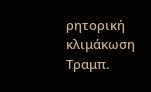ρητορική κλιμάκωση Τραμπ.